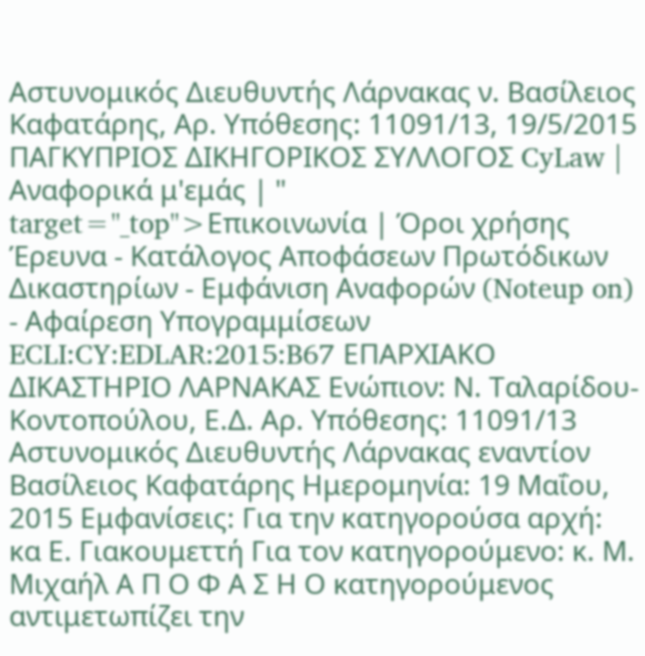Αστυνομικός Διευθυντής Λάρνακας ν. Βασίλειος Καφατάρης, Αρ. Υπόθεσης: 11091/13, 19/5/2015 ΠΑΓΚΥΠΡΙΟΣ ΔΙΚΗΓΟΡΙΚΟΣ ΣΥΛΛΟΓΟΣ CyLaw | Αναφορικά μ'εμάς | " target="_top">Επικοινωνία | Όροι χρήσης Έρευνα - Κατάλογος Αποφάσεων Πρωτόδικων Δικαστηρίων - Εμφάνιση Αναφορών (Noteup on) - Αφαίρεση Υπογραμμίσεων ECLI:CY:EDLAR:2015:B67 ΕΠΑΡΧΙΑΚΟ ΔΙΚΑΣΤΗΡΙΟ ΛΑΡΝΑΚΑΣ Ενώπιον: Ν. Ταλαρίδου-Κοντοπούλου, Ε.Δ. Αρ. Υπόθεσης: 11091/13 Αστυνομικός Διευθυντής Λάρνακας εναντίον Βασίλειος Καφατάρης Ημερομηνία: 19 Μαΐου, 2015 Εμφανίσεις: Για την κατηγορούσα αρχή: κα Ε. Γιακουμεττή Για τον κατηγορούμενο: κ. Μ. Μιχαήλ Α Π Ο Φ Α Σ Η Ο κατηγορούμενος αντιμετωπίζει την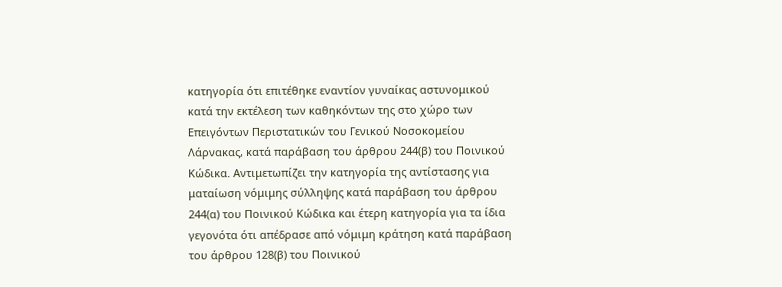κατηγορία ότι επιτέθηκε εναντίον γυναίκας αστυνομικού κατά την εκτέλεση των καθηκόντων της στο χώρο των Επειγόντων Περιστατικών του Γενικού Νοσοκομείου Λάρνακας, κατά παράβαση του άρθρου 244(β) του Ποινικού Κώδικα. Αντιμετωπίζει την κατηγορία της αντίστασης για ματαίωση νόμιμης σύλληψης κατά παράβαση του άρθρου 244(α) του Ποινικού Κώδικα και έτερη κατηγορία για τα ίδια γεγονότα ότι απέδρασε από νόμιμη κράτηση κατά παράβαση του άρθρου 128(β) του Ποινικού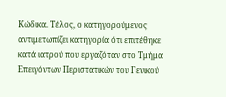Κώδικα. Τέλος, ο κατηγορούμενος αντιμετωπίζει κατηγορία ότι επιτέθηκε κατά ιατρού που εργαζόταν στο Τμήμα Επειγόντων Περιστατικών του Γενικού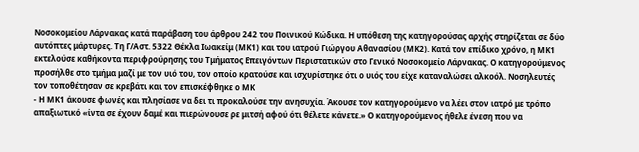Νοσοκομείου Λάρνακας κατά παράβαση του άρθρου 242 του Ποινικού Κώδικα. Η υπόθεση της κατηγορούσας αρχής στηρίζεται σε δύο αυτόπτες μάρτυρες. Τη Γ/Αστ. 5322 Θέκλα Ιωακείμ (ΜΚ1) και του ιατρού Γιώργου Αθανασίου (ΜΚ2). Κατά τον επίδικο χρόνο, η ΜΚ1 εκτελούσε καθήκοντα περιφρούρησης του Τμήματος Επειγόντων Περιστατικών στο Γενικό Νοσοκομείο Λάρνακας. Ο κατηγορούμενος προσήλθε στο τμήμα μαζί με τον υιό του, τον οποίο κρατούσε και ισχυρίστηκε ότι ο υιός του είχε καταναλώσει αλκοόλ. Νοσηλευτές τον τοποθέτησαν σε κρεβάτι και τον επισκέφθηκε ο ΜΚ
- Η ΜΚ1 άκουσε φωνές και πλησίασε να δει τι προκαλούσε την ανησυχία. Άκουσε τον κατηγορούμενο να λέει στον ιατρό με τρόπο απαξιωτικό «ίντα σε έχουν δαμέ και πιερώνουσε ρε μιτσή αφού ότι θέλετε κάνετε.» Ο κατηγορούμενος ήθελε ένεση που να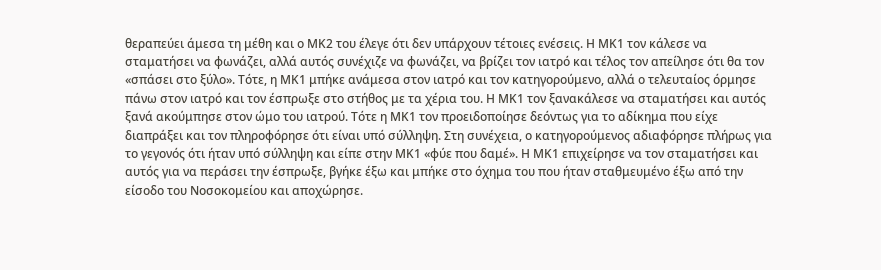θεραπεύει άμεσα τη μέθη και ο ΜΚ2 του έλεγε ότι δεν υπάρχουν τέτοιες ενέσεις. Η ΜΚ1 τον κάλεσε να σταματήσει να φωνάζει, αλλά αυτός συνέχιζε να φωνάζει, να βρίζει τον ιατρό και τέλος τον απείλησε ότι θα τον «σπάσει στο ξύλο». Τότε, η ΜΚ1 μπήκε ανάμεσα στον ιατρό και τον κατηγορούμενο, αλλά ο τελευταίος όρμησε πάνω στον ιατρό και τον έσπρωξε στο στήθος με τα χέρια του. Η ΜΚ1 τον ξανακάλεσε να σταματήσει και αυτός ξανά ακούμπησε στον ώμο του ιατρού. Τότε η ΜΚ1 τον προειδοποίησε δεόντως για το αδίκημα που είχε διαπράξει και τον πληροφόρησε ότι είναι υπό σύλληψη. Στη συνέχεια, ο κατηγορούμενος αδιαφόρησε πλήρως για το γεγονός ότι ήταν υπό σύλληψη και είπε στην ΜΚ1 «φύε που δαμέ». Η ΜΚ1 επιχείρησε να τον σταματήσει και αυτός για να περάσει την έσπρωξε, βγήκε έξω και μπήκε στο όχημα του που ήταν σταθμευμένο έξω από την είσοδο του Νοσοκομείου και αποχώρησε.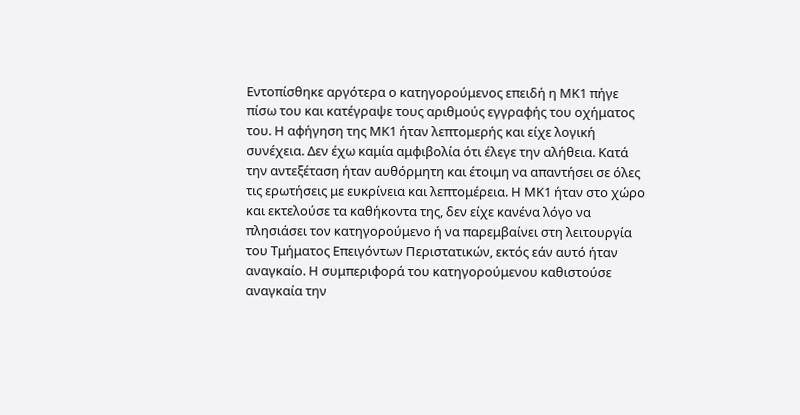Εντοπίσθηκε αργότερα ο κατηγορούμενος επειδή η ΜΚ1 πήγε πίσω του και κατέγραψε τους αριθμούς εγγραφής του οχήματος του. Η αφήγηση της ΜΚ1 ήταν λεπτομερής και είχε λογική συνέχεια. Δεν έχω καμία αμφιβολία ότι έλεγε την αλήθεια. Κατά την αντεξέταση ήταν αυθόρμητη και έτοιμη να απαντήσει σε όλες τις ερωτήσεις με ευκρίνεια και λεπτομέρεια. Η ΜΚ1 ήταν στο χώρο και εκτελούσε τα καθήκοντα της, δεν είχε κανένα λόγο να πλησιάσει τον κατηγορούμενο ή να παρεμβαίνει στη λειτουργία του Τμήματος Επειγόντων Περιστατικών, εκτός εάν αυτό ήταν αναγκαίο. Η συμπεριφορά του κατηγορούμενου καθιστούσε αναγκαία την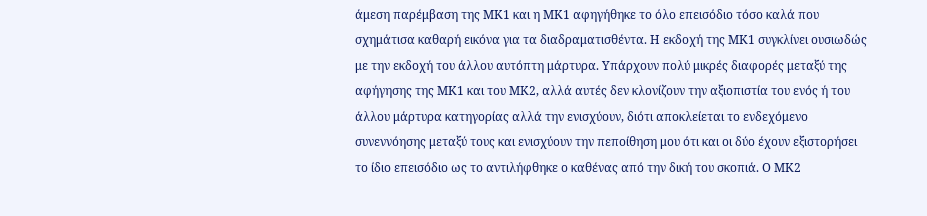άμεση παρέμβαση της ΜΚ1 και η ΜΚ1 αφηγήθηκε το όλο επεισόδιο τόσο καλά που σχημάτισα καθαρή εικόνα για τα διαδραματισθέντα. Η εκδοχή της ΜΚ1 συγκλίνει ουσιωδώς με την εκδοχή του άλλου αυτόπτη μάρτυρα. Υπάρχουν πολύ μικρές διαφορές μεταξύ της αφήγησης της ΜΚ1 και του ΜΚ2, αλλά αυτές δεν κλονίζουν την αξιοπιστία του ενός ή του άλλου μάρτυρα κατηγορίας αλλά την ενισχύουν, διότι αποκλείεται το ενδεχόμενο συνεννόησης μεταξύ τους και ενισχύουν την πεποίθηση μου ότι και οι δύο έχουν εξιστορήσει το ίδιο επεισόδιο ως το αντιλήφθηκε ο καθένας από την δική του σκοπιά. Ο ΜΚ2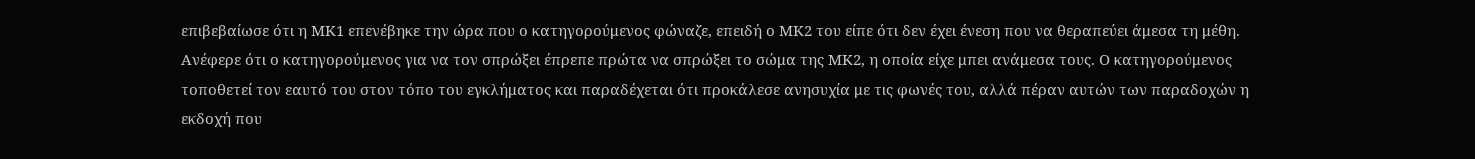επιβεβαίωσε ότι η ΜΚ1 επενέβηκε την ώρα που ο κατηγορούμενος φώναζε, επειδή ο ΜΚ2 του είπε ότι δεν έχει ένεση που να θεραπεύει άμεσα τη μέθη. Ανέφερε ότι ο κατηγορούμενος για να τον σπρώξει έπρεπε πρώτα να σπρώξει το σώμα της ΜΚ2, η οποία είχε μπει ανάμεσα τους. Ο κατηγορούμενος τοποθετεί τον εαυτό του στον τόπο του εγκλήματος και παραδέχεται ότι προκάλεσε ανησυχία με τις φωνές του, αλλά πέραν αυτών των παραδοχών η εκδοχή που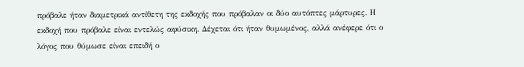πρόβαλε ήταν διαμετρικά αντίθετη της εκδοχής που πρόβαλαν οι δύο αυτόπτες μάρτυρες. Η εκδοχή που πρόβαλε είναι εντελώς αφύσικη. Δέχεται ότι ήταν θυμωμένος, αλλά ανέφερε ότι ο λόγος που θύμωσε είναι επειδή ο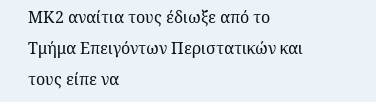ΜΚ2 αναίτια τους έδιωξε από το Τμήμα Επειγόντων Περιστατικών και τους είπε να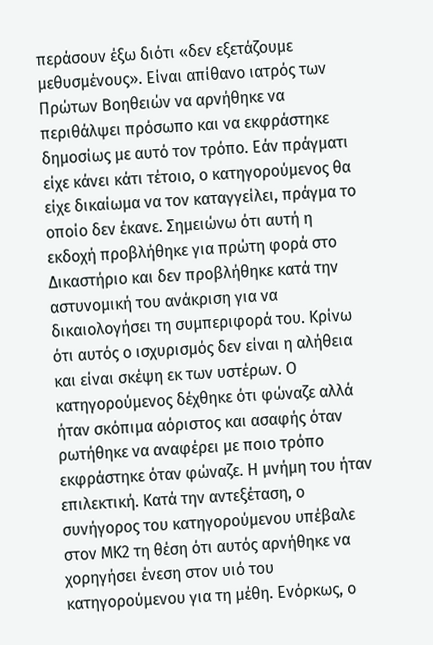περάσουν έξω διότι «δεν εξετάζουμε μεθυσμένους». Είναι απίθανο ιατρός των Πρώτων Βοηθειών να αρνήθηκε να περιθάλψει πρόσωπο και να εκφράστηκε δημοσίως με αυτό τον τρόπο. Εάν πράγματι είχε κάνει κάτι τέτοιο, ο κατηγορούμενος θα είχε δικαίωμα να τον καταγγείλει, πράγμα το οποίο δεν έκανε. Σημειώνω ότι αυτή η εκδοχή προβλήθηκε για πρώτη φορά στο Δικαστήριο και δεν προβλήθηκε κατά την αστυνομική του ανάκριση για να δικαιολογήσει τη συμπεριφορά του. Κρίνω ότι αυτός ο ισχυρισμός δεν είναι η αλήθεια και είναι σκέψη εκ των υστέρων. Ο κατηγορούμενος δέχθηκε ότι φώναζε αλλά ήταν σκόπιμα αόριστος και ασαφής όταν ρωτήθηκε να αναφέρει με ποιο τρόπο εκφράστηκε όταν φώναζε. Η μνήμη του ήταν επιλεκτική. Κατά την αντεξέταση, ο συνήγορος του κατηγορούμενου υπέβαλε στον ΜΚ2 τη θέση ότι αυτός αρνήθηκε να χορηγήσει ένεση στον υιό του κατηγορούμενου για τη μέθη. Ενόρκως, ο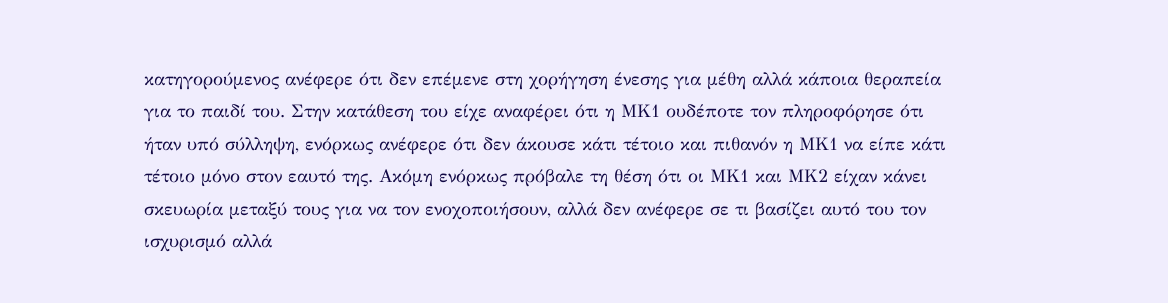κατηγορούμενος ανέφερε ότι δεν επέμενε στη χορήγηση ένεσης για μέθη αλλά κάποια θεραπεία για το παιδί του. Στην κατάθεση του είχε αναφέρει ότι η ΜΚ1 ουδέποτε τον πληροφόρησε ότι ήταν υπό σύλληψη, ενόρκως ανέφερε ότι δεν άκουσε κάτι τέτοιο και πιθανόν η ΜΚ1 να είπε κάτι τέτοιο μόνο στον εαυτό της. Ακόμη ενόρκως πρόβαλε τη θέση ότι οι ΜΚ1 και ΜΚ2 είχαν κάνει σκευωρία μεταξύ τους για να τον ενοχοποιήσουν, αλλά δεν ανέφερε σε τι βασίζει αυτό του τον ισχυρισμό αλλά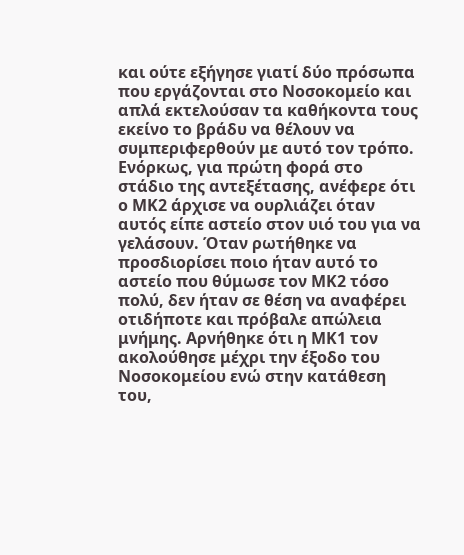και ούτε εξήγησε γιατί δύο πρόσωπα που εργάζονται στο Νοσοκομείο και απλά εκτελούσαν τα καθήκοντα τους εκείνο το βράδυ να θέλουν να συμπεριφερθούν με αυτό τον τρόπο. Ενόρκως, για πρώτη φορά στο στάδιο της αντεξέτασης, ανέφερε ότι ο ΜΚ2 άρχισε να ουρλιάζει όταν αυτός είπε αστείο στον υιό του για να γελάσουν. Όταν ρωτήθηκε να προσδιορίσει ποιο ήταν αυτό το αστείο που θύμωσε τον ΜΚ2 τόσο πολύ, δεν ήταν σε θέση να αναφέρει οτιδήποτε και πρόβαλε απώλεια μνήμης. Αρνήθηκε ότι η ΜΚ1 τον ακολούθησε μέχρι την έξοδο του Νοσοκομείου ενώ στην κατάθεση του,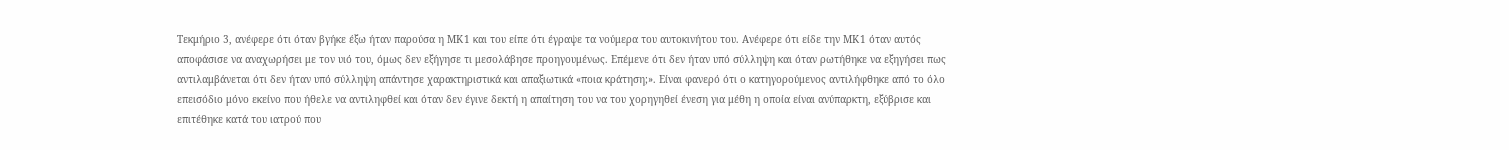Τεκμήριο 3, ανέφερε ότι όταν βγήκε έξω ήταν παρούσα η ΜΚ1 και του είπε ότι έγραψε τα νούμερα του αυτοκινήτου του. Ανέφερε ότι είδε την ΜΚ1 όταν αυτός αποφάσισε να αναχωρήσει με τον υιό του, όμως δεν εξήγησε τι μεσολάβησε προηγουμένως. Επέμενε ότι δεν ήταν υπό σύλληψη και όταν ρωτήθηκε να εξηγήσει πως αντιλαμβάνεται ότι δεν ήταν υπό σύλληψη απάντησε χαρακτηριστικά και απαξιωτικά «ποια κράτηση;». Είναι φανερό ότι ο κατηγορούμενος αντιλήφθηκε από το όλο επεισόδιο μόνο εκείνο που ήθελε να αντιληφθεί και όταν δεν έγινε δεκτή η απαίτηση του να του χορηγηθεί ένεση για μέθη η οποία είναι ανύπαρκτη, εξύβρισε και επιτέθηκε κατά του ιατρού που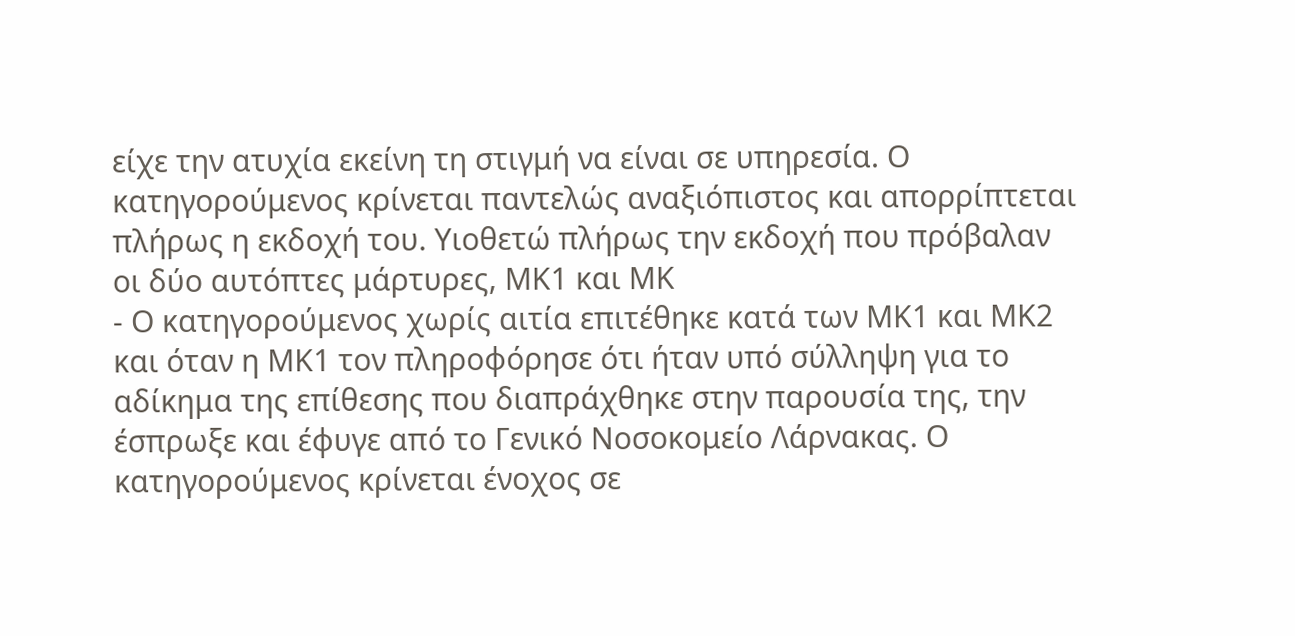είχε την ατυχία εκείνη τη στιγμή να είναι σε υπηρεσία. Ο κατηγορούμενος κρίνεται παντελώς αναξιόπιστος και απορρίπτεται πλήρως η εκδοχή του. Υιοθετώ πλήρως την εκδοχή που πρόβαλαν οι δύο αυτόπτες μάρτυρες, ΜΚ1 και ΜΚ
- Ο κατηγορούμενος χωρίς αιτία επιτέθηκε κατά των ΜΚ1 και ΜΚ2 και όταν η ΜΚ1 τον πληροφόρησε ότι ήταν υπό σύλληψη για το αδίκημα της επίθεσης που διαπράχθηκε στην παρουσία της, την έσπρωξε και έφυγε από το Γενικό Νοσοκομείο Λάρνακας. Ο κατηγορούμενος κρίνεται ένοχος σε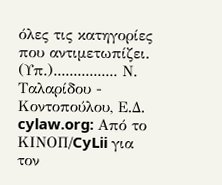όλες τις κατηγορίες που αντιμετωπίζει. (Υπ.)................ Ν. Ταλαρίδου - Κοντοπούλου, Ε.Δ. cylaw.org: Από το ΚΙΝOΠ/CyLii για τον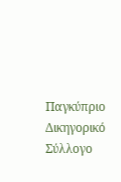Παγκύπριο Δικηγορικό Σύλλογο